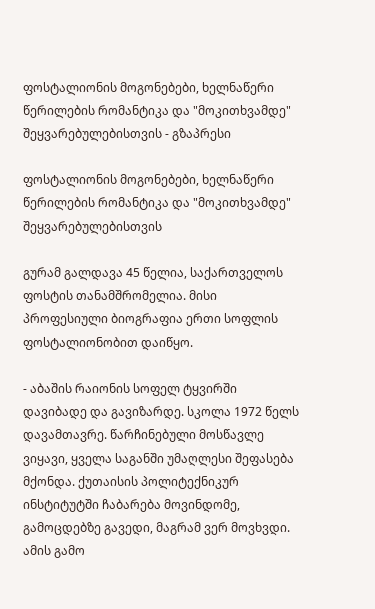ფოსტალიონის მოგონებები, ხელნაწერი წერილების რომანტიკა და "მოკითხვამდე" შეყვარებულებისთვის - გზაპრესი

ფოსტალიონის მოგონებები, ხელნაწერი წერილების რომანტიკა და "მოკითხვამდე" შეყვარებულებისთვის

გურამ გალდავა 45 წელია, საქართველოს ფოსტის თანამშრომელია. მისი პროფესიული ბიოგრაფია ერთი სოფლის ფოსტალიონობით დაიწყო.

- აბაშის რაიონის სოფელ ტყვირში დავიბადე და გავიზარდე. სკოლა 1972 წელს დავამთავრე. წარჩინებული მოსწავლე ვიყავი, ყველა საგანში უმაღლესი შეფასება მქონდა. ქუთაისის პოლიტექნიკურ ინსტიტუტში ჩაბარება მოვინდომე, გამოცდებზე გავედი, მაგრამ ვერ მოვხვდი. ამის გამო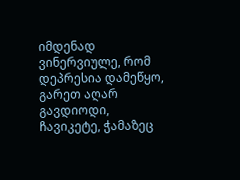იმდენად ვინერვიულე, რომ დეპრესია დამეწყო, გარეთ აღარ გავდიოდი, ჩავიკეტე, ჭამაზეც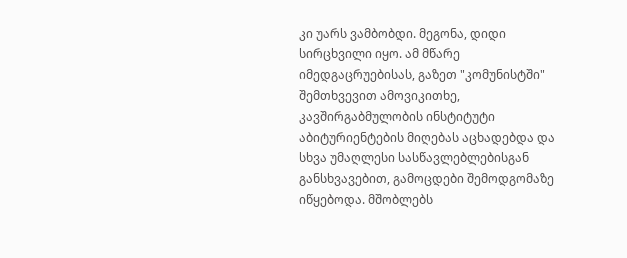კი უარს ვამბობდი. მეგონა, დიდი სირცხვილი იყო. ამ მწარე იმედგაცრუებისას, გაზეთ "კომუნისტში" შემთხვევით ამოვიკითხე, კავშირგაბმულობის ინსტიტუტი აბიტურიენტების მიღებას აცხადებდა და სხვა უმაღლესი სასწავლებლებისგან განსხვავებით, გამოცდები შემოდგომაზე იწყებოდა. მშობლებს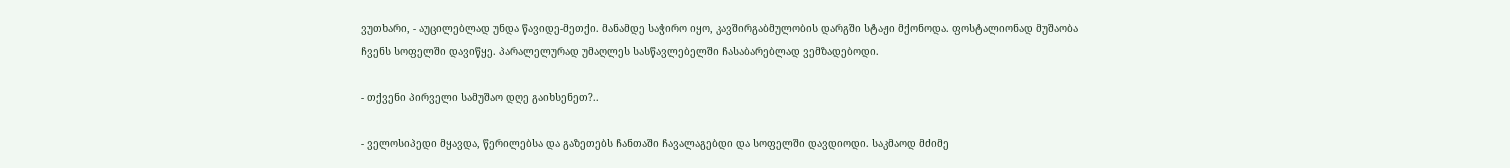ვუთხარი, - აუცილებლად უნდა წავიდე-მეთქი. მანამდე საჭირო იყო, კავშირგაბმულობის დარგში სტაჟი მქონოდა. ფოსტალიონად მუშაობა ჩვენს სოფელში დავიწყე. პარალელურად უმაღლეს სასწავლებელში ჩასაბარებლად ვემზადებოდი.

- თქვენი პირველი სამუშაო დღე გაიხსენეთ?..

- ველოსიპედი მყავდა, წერილებსა და გაზეთებს ჩანთაში ჩავალაგებდი და სოფელში დავდიოდი. საკმაოდ მძიმე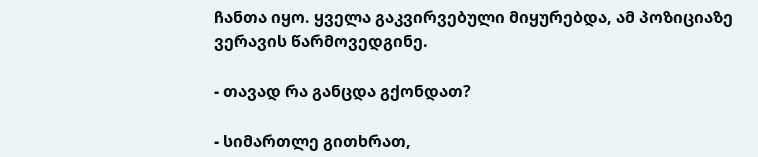ჩანთა იყო. ყველა გაკვირვებული მიყურებდა, ამ პოზიციაზე ვერავის წარმოვედგინე.

- თავად რა განცდა გქონდათ?

- სიმართლე გითხრათ,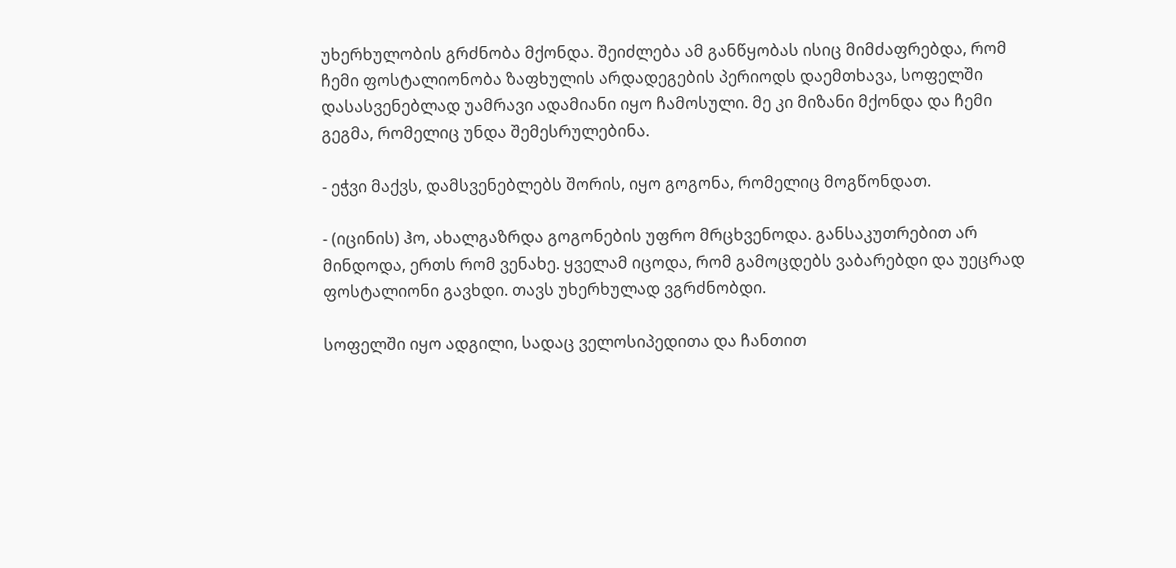უხერხულობის გრძნობა მქონდა. შეიძლება ამ განწყობას ისიც მიმძაფრებდა, რომ ჩემი ფოსტალიონობა ზაფხულის არდადეგების პერიოდს დაემთხავა, სოფელში დასასვენებლად უამრავი ადამიანი იყო ჩამოსული. მე კი მიზანი მქონდა და ჩემი გეგმა, რომელიც უნდა შემესრულებინა.

- ეჭვი მაქვს, დამსვენებლებს შორის, იყო გოგონა, რომელიც მოგწონდათ.

- (იცინის) ჰო, ახალგაზრდა გოგონების უფრო მრცხვენოდა. განსაკუთრებით არ მინდოდა, ერთს რომ ვენახე. ყველამ იცოდა, რომ გამოცდებს ვაბარებდი და უეცრად ფოსტალიონი გავხდი. თავს უხერხულად ვგრძნობდი.

სოფელში იყო ადგილი, სადაც ველოსიპედითა და ჩანთით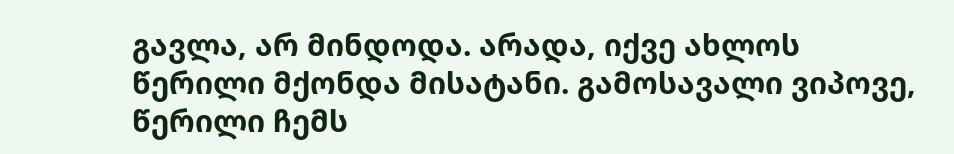გავლა, არ მინდოდა. არადა, იქვე ახლოს წერილი მქონდა მისატანი. გამოსავალი ვიპოვე, წერილი ჩემს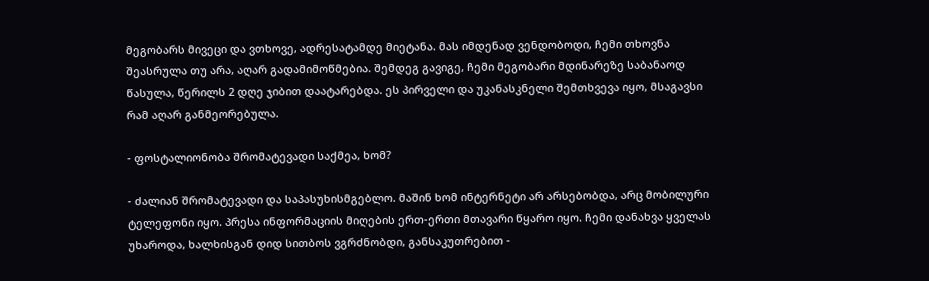მეგობარს მივეცი და ვთხოვე, ადრესატამდე მიეტანა. მას იმდენად ვენდობოდი, ჩემი თხოვნა შეასრულა თუ არა, აღარ გადამიმოწმებია. შემდეგ გავიგე, ჩემი მეგობარი მდინარეზე საბანაოდ წასულა, წერილს 2 დღე ჯიბით დაატარებდა. ეს პირველი და უკანასკნელი შემთხვევა იყო, მსაგავსი რამ აღარ განმეორებულა.

- ფოსტალიონობა შრომატევადი საქმეა, ხომ?

- ძალიან შრომატევადი და საპასუხისმგებლო. მაშინ ხომ ინტერნეტი არ არსებობდა, არც მობილური ტელეფონი იყო. პრესა ინფორმაციის მიღების ერთ-ერთი მთავარი წყარო იყო. ჩემი დანახვა ყველას უხაროდა, ხალხისგან დიდ სითბოს ვგრძნობდი, განსაკუთრებით -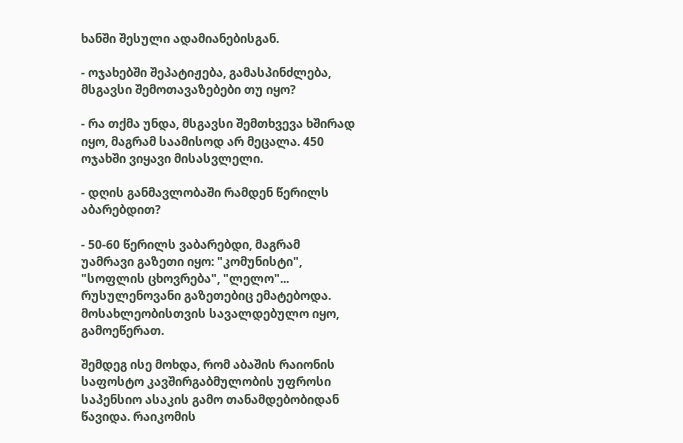ხანში შესული ადამიანებისგან.

- ოჯახებში შეპატიჟება, გამასპინძლება, მსგავსი შემოთავაზებები თუ იყო?

- რა თქმა უნდა, მსგავსი შემთხვევა ხშირად იყო, მაგრამ საამისოდ არ მეცალა. 450 ოჯახში ვიყავი მისასვლელი.

- დღის განმავლობაში რამდენ წერილს აბარებდით?

- 50-60 წერილს ვაბარებდი, მაგრამ უამრავი გაზეთი იყო: "კომუნისტი", "სოფლის ცხოვრება", "ლელო"... რუსულენოვანი გაზეთებიც ემატებოდა. მოსახლეობისთვის სავალდებულო იყო, გამოეწერათ.

შემდეგ ისე მოხდა, რომ აბაშის რაიონის საფოსტო კავშირგაბმულობის უფროსი საპენსიო ასაკის გამო თანამდებობიდან წავიდა. რაიკომის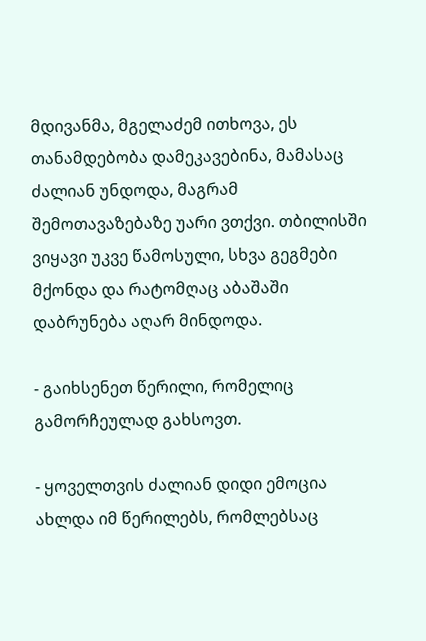მდივანმა, მგელაძემ ითხოვა, ეს თანამდებობა დამეკავებინა, მამასაც ძალიან უნდოდა, მაგრამ შემოთავაზებაზე უარი ვთქვი. თბილისში ვიყავი უკვე წამოსული, სხვა გეგმები მქონდა და რატომღაც აბაშაში დაბრუნება აღარ მინდოდა.

- გაიხსენეთ წერილი, რომელიც გამორჩეულად გახსოვთ.

- ყოველთვის ძალიან დიდი ემოცია ახლდა იმ წერილებს, რომლებსაც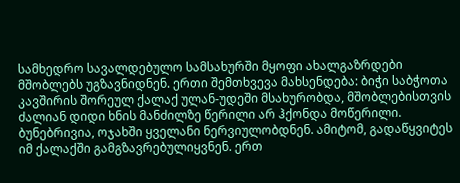სამხედრო სავალდებულო სამსახურში მყოფი ახალგაზრდები მშობლებს უგზავნიდნენ. ერთი შემთხვევა მახსენდება: ბიჭი საბჭოთა კავშირის შორეულ ქალაქ ულან-უდეში მსახურობდა, მშობლებისთვის ძალიან დიდი ხნის მანძილზე წერილი არ ჰქონდა მოწერილი. ბუნებრივია, ოჯახში ყველანი ნერვიულობდნენ. ამიტომ, გადაწყვიტეს იმ ქალაქში გამგზავრებულიყვნენ. ერთ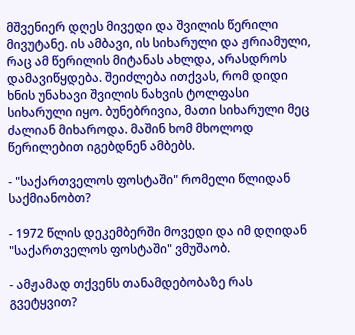მშვენიერ დღეს მივედი და შვილის წერილი მივუტანე. ის ამბავი, ის სიხარული და ჟრიამული, რაც ამ წერილის მიტანას ახლდა, არასდროს დამავიწყდება. შეიძლება ითქვას, რომ დიდი ხნის უნახავი შვილის ნახვის ტოლფასი სიხარული იყო. ბუნებრივია, მათი სიხარული მეც ძალიან მიხაროდა. მაშინ ხომ მხოლოდ წერილებით იგებდნენ ამბებს.

- "საქართველოს ფოსტაში" რომელი წლიდან საქმიანობთ?

- 1972 წლის დეკემბერში მოვედი და იმ დღიდან "საქართველოს ფოსტაში" ვმუშაობ.

- ამჟამად თქვენს თანამდებობაზე რას გვეტყვით?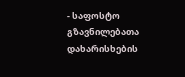- საფოსტო გზავნილებათა დახარისხების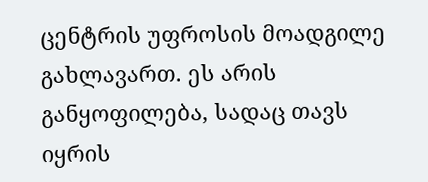ცენტრის უფროსის მოადგილე გახლავართ. ეს არის განყოფილება, სადაც თავს იყრის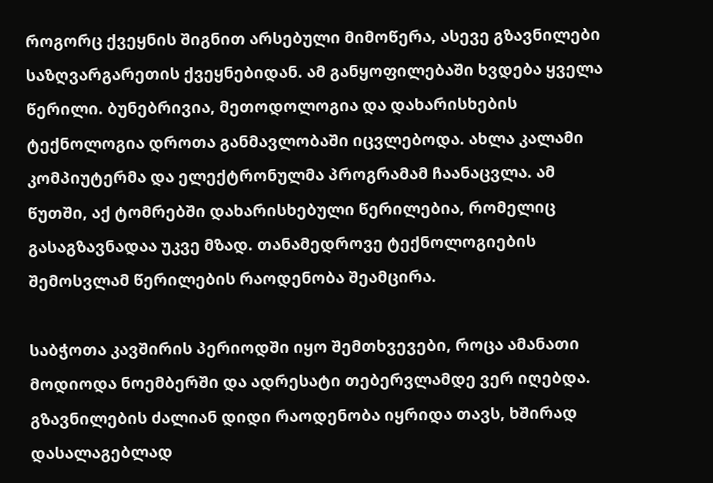როგორც ქვეყნის შიგნით არსებული მიმოწერა, ასევე გზავნილები საზღვარგარეთის ქვეყნებიდან. ამ განყოფილებაში ხვდება ყველა წერილი. ბუნებრივია, მეთოდოლოგია და დახარისხების ტექნოლოგია დროთა განმავლობაში იცვლებოდა. ახლა კალამი კომპიუტერმა და ელექტრონულმა პროგრამამ ჩაანაცვლა. ამ წუთში, აქ ტომრებში დახარისხებული წერილებია, რომელიც გასაგზავნადაა უკვე მზად. თანამედროვე ტექნოლოგიების შემოსვლამ წერილების რაოდენობა შეამცირა.

საბჭოთა კავშირის პერიოდში იყო შემთხვევები, როცა ამანათი მოდიოდა ნოემბერში და ადრესატი თებერვლამდე ვერ იღებდა. გზავნილების ძალიან დიდი რაოდენობა იყრიდა თავს, ხშირად დასალაგებლად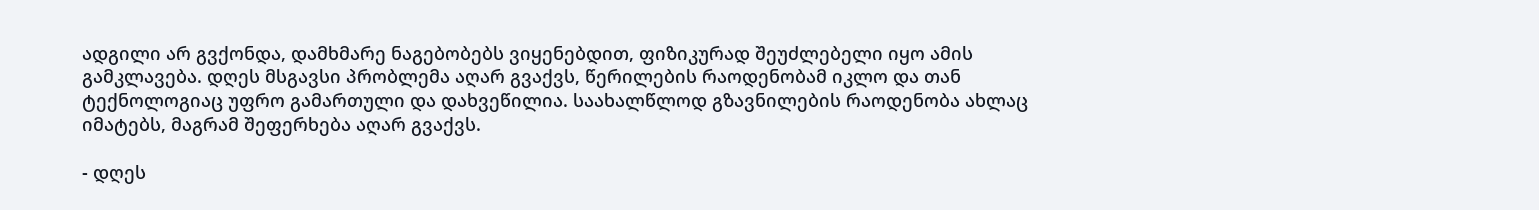ადგილი არ გვქონდა, დამხმარე ნაგებობებს ვიყენებდით, ფიზიკურად შეუძლებელი იყო ამის გამკლავება. დღეს მსგავსი პრობლემა აღარ გვაქვს, წერილების რაოდენობამ იკლო და თან ტექნოლოგიაც უფრო გამართული და დახვეწილია. საახალწლოდ გზავნილების რაოდენობა ახლაც იმატებს, მაგრამ შეფერხება აღარ გვაქვს.

- დღეს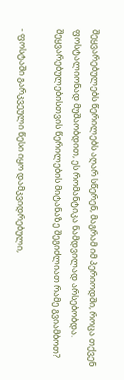შეყვარებულებს წერილებს აღარ სწერენ, მაგრამ იმ პერიოდში, როცა თქვენ ფოსტალიონად მუშაობდით, ეს რომანტიკა ნამდვილად არსებობდა. შეყვარებულებისთვის წერილების მიტანაზე შეგიძლიათ რამე გვიამბოთ?

- ფოსტაში გარკვეული წესი იყო დამკვიდრებული,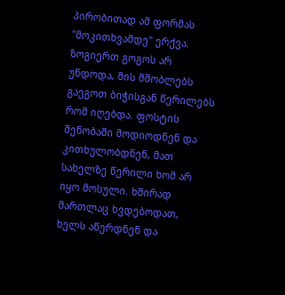პირობითად ამ ფორმას "მოკითხვამდე" ერქვა. ზოგიერთ გოგოს არ უნდოდა, მის მშობლებს გაეგოთ ბიჭისგან წერილებს რომ იღებდა. ფოსტის შენობაში მოდიოდნენ და კითხულობდნენ, მათ სახელზე წერილი ხომ არ იყო მოსული. ხშირად მართლაც ხვდებოდათ, ხელს აწერდნენ და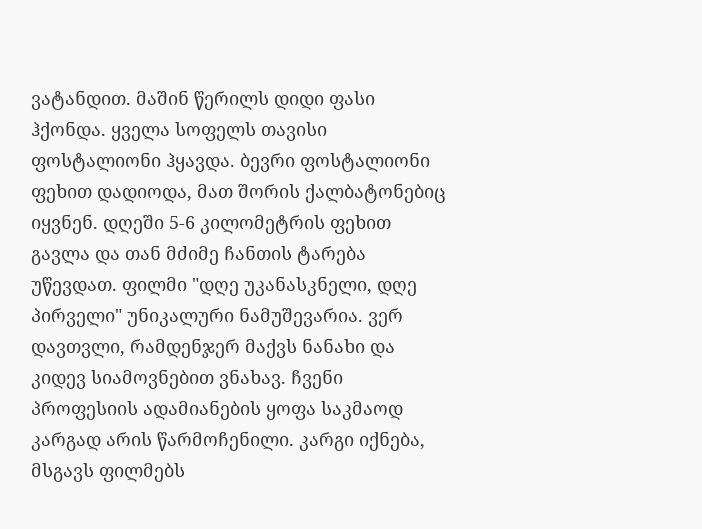ვატანდით. მაშინ წერილს დიდი ფასი ჰქონდა. ყველა სოფელს თავისი ფოსტალიონი ჰყავდა. ბევრი ფოსტალიონი ფეხით დადიოდა, მათ შორის ქალბატონებიც იყვნენ. დღეში 5-6 კილომეტრის ფეხით გავლა და თან მძიმე ჩანთის ტარება უწევდათ. ფილმი "დღე უკანასკნელი, დღე პირველი" უნიკალური ნამუშევარია. ვერ დავთვლი, რამდენჯერ მაქვს ნანახი და კიდევ სიამოვნებით ვნახავ. ჩვენი პროფესიის ადამიანების ყოფა საკმაოდ კარგად არის წარმოჩენილი. კარგი იქნება, მსგავს ფილმებს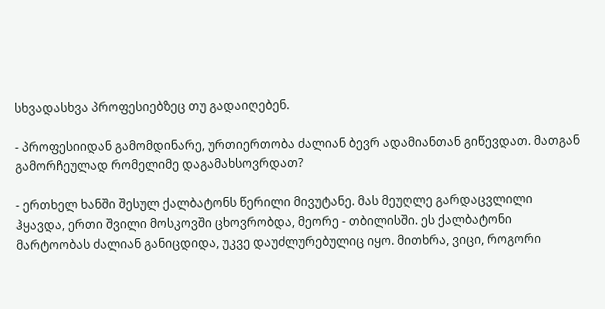სხვადასხვა პროფესიებზეც თუ გადაიღებენ.

- პროფესიიდან გამომდინარე, ურთიერთობა ძალიან ბევრ ადამიანთან გიწევდათ. მათგან გამორჩეულად რომელიმე დაგამახსოვრდათ?

- ერთხელ ხანში შესულ ქალბატონს წერილი მივუტანე. მას მეუღლე გარდაცვლილი ჰყავდა, ერთი შვილი მოსკოვში ცხოვრობდა, მეორე - თბილისში. ეს ქალბატონი მარტოობას ძალიან განიცდიდა, უკვე დაუძლურებულიც იყო. მითხრა, ვიცი, როგორი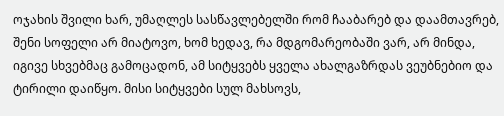ოჯახის შვილი ხარ, უმაღლეს სასწავლებელში რომ ჩააბარებ და დაამთავრებ, შენი სოფელი არ მიატოვო, ხომ ხედავ, რა მდგომარეობაში ვარ, არ მინდა, იგივე სხვებმაც გამოცადონ, ამ სიტყვებს ყველა ახალგაზრდას ვეუბნებიო და ტირილი დაიწყო. მისი სიტყვები სულ მახსოვს,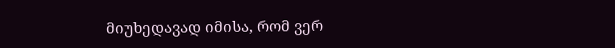მიუხედავად იმისა, რომ ვერ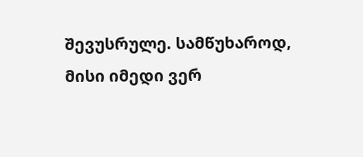შევუსრულე. სამწუხაროდ, მისი იმედი ვერ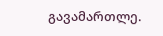გავამართლე.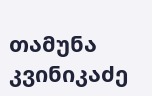თამუნა კვინიკაძე